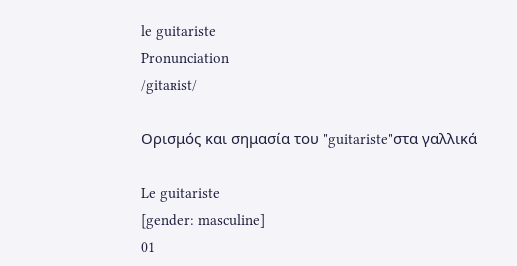le guitariste
Pronunciation
/gitaʀist/

Ορισμός και σημασία του "guitariste"στα γαλλικά

Le guitariste
[gender: masculine]
01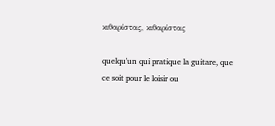κιθαρίστας, κιθαρίστας

quelqu'un qui pratique la guitare, que ce soit pour le loisir ou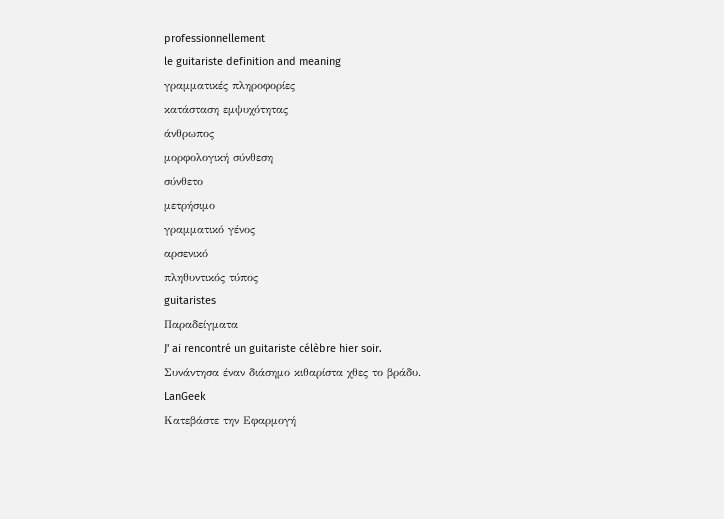professionnellement
le guitariste definition and meaning
γραμματικές πληροφορίες
κατάσταση εμψυχότητας
άνθρωπος
μορφολογική σύνθεση
σύνθετο
μετρήσιμο
γραμματικό γένος
αρσενικό
πληθυντικός τύπος
guitaristes
Παραδείγματα
J' ai rencontré un guitariste célèbre hier soir.
Συνάντησα έναν διάσημο κιθαρίστα χθες το βράδυ.
LanGeek
Κατεβάστε την Εφαρμογή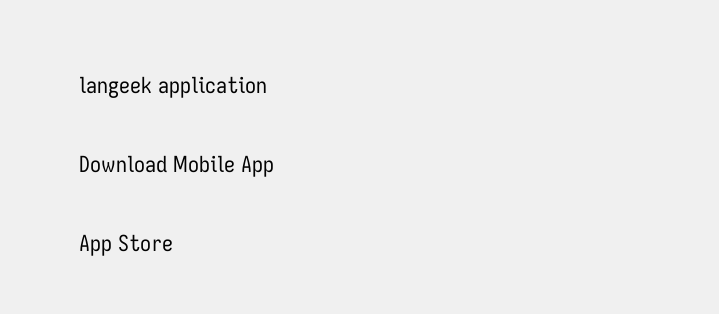langeek application

Download Mobile App

App Store